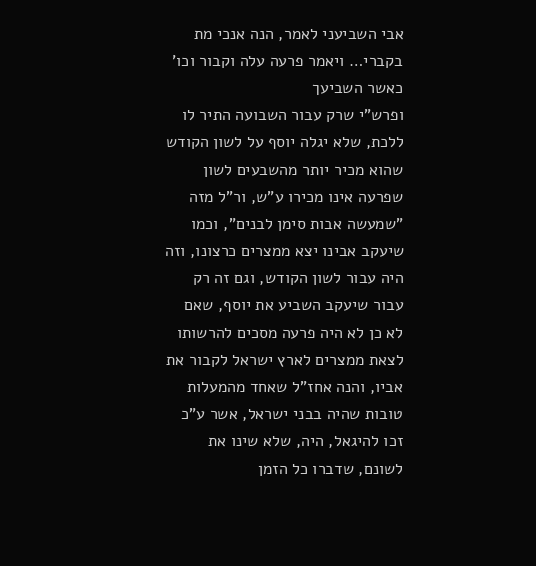אבי השביעני לאמר, הנה אנכי מת בקברי… ויאמר פרעה עלה וקבור וכו' כאשר השביעך
ופרש"י שרק עבור השבועה התיר לו ללכת, שלא יגלה יוסף על לשון הקודש שהוא מכיר יותר מהשבעים לשון שפרעה אינו מכירו ע"ש, ור"ל מזה "שמעשה אבות סימן לבנים", וכמו שיעקב אבינו יצא ממצרים כרצונו, וזה היה עבור לשון הקודש, וגם זה רק עבור שיעקב השביע את יוסף, שאם לא כן לא היה פרעה מסכים להרשותו לצאת ממצרים לארץ ישראל לקבור את אביו, והנה אחז"ל שאחד מהמעלות טובות שהיה בבני ישראל, אשר ע"כ זכו להיגאל, היה, שלא שינו את לשונם, שדברו כל הזמן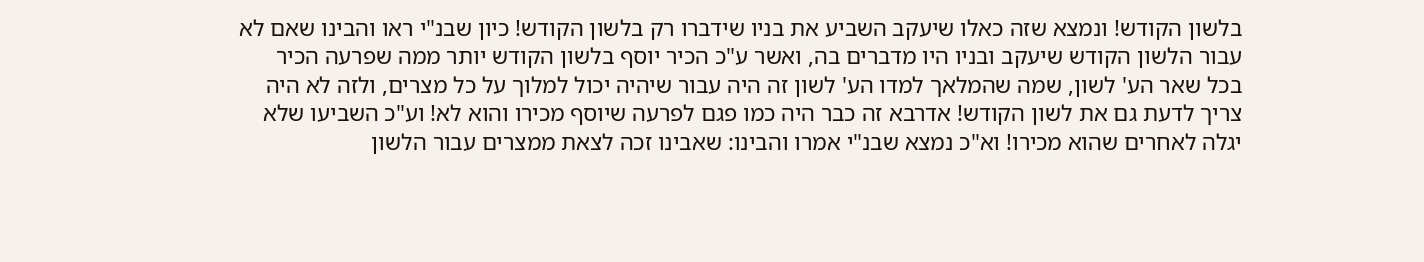בלשון הקודש! ונמצא שזה כאלו שיעקב השביע את בניו שידברו רק בלשון הקודש! כיון שבנ"י ראו והבינו שאם לא עבור הלשון הקודש שיעקב ובניו היו מדברים בה, ואשר ע"כ הכיר יוסף בלשון הקודש יותר ממה שפרעה הכיר בכל שאר הע' לשון, שמה שהמלאך למדו הע' לשון זה היה עבור שיהיה יכול למלוך על כל מצרים, ולזה לא היה צריך לדעת גם את לשון הקודש! אדרבא זה כבר היה כמו פגם לפרעה שיוסף מכירו והוא לא! וע"כ השביעו שלא יגלה לאחרים שהוא מכירו! וא"כ נמצא שבנ"י אמרו והבינו: שאבינו זכה לצאת ממצרים עבור הלשון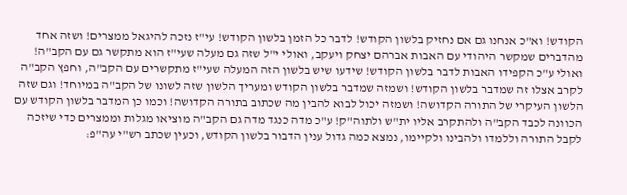הקודש! וא"כ אנחנו גם אם נחזיק בלשון הקודש! לדבר כל הזמן בלשון הקודש! עי"ז נזכה להיגאל ממצרים! ושזה אחד מהדברים שמקשר היהודי עם האבות אברהם יצחק ויעקב, ואולי י"ל שזה גם מעלה שעי"ז הוא מתקשר גם עם הקב"ה! ואולי ע"כ הקפידו האבות לדבר בלשון הקודש! שידעו שיש בלשון הזה המעלה שעי"ז מתקשרים עם הקב"ה, וחפץ הקב"ה לקרב אצלו זה שמדבר בלשון הקודש! ושמזה שמדבר בלשון הקודש ומעריך הלשון שזה לשונו של הקב"ה במיוחד! וגם שזה הלשון העיקרי של התורה הקדושה! ושמזה יכול לבוא להבין מה שכתוב בתורה הקדושה! וכמו כן המדבר בלשון הקודש עם הכוונה לכבד הקב"ה ולהתקרב אליו ית"ש ולתוה"ק! ע"כ מדה כנגד מדה גם הקב"ה מוציאו מגלות וממצרים כדי שיזכה לקבל התורה וללמדו ולהבינו ולקיימו, נמצא כמה גדול ענין הדבור בלשון הקודש, וכעין שכתב רש"י עה"פ: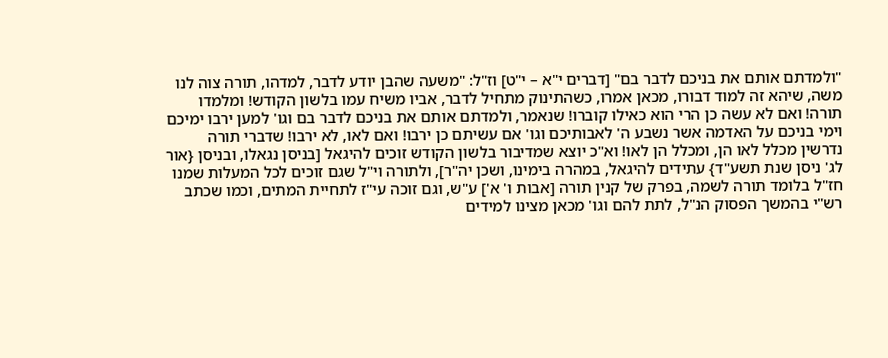"ולמדתם אותם את בניכם לדבר בם" [דברים י"א – י"ט] וז"ל: "משעה שהבן יודע לדבר, למדהו, תורה צוה לנו משה, שיהא זה למוד דבורו, מכאן אמרו, כשהתינוק מתחיל לדבר, אביו משיח עמו בלשון הקודש! ומלמדו תורה! ואם לא עשה כן הרי הוא כאילו קוברו! שנאמר, ולמדתם אותם את בניכם לדבר בם וגו' למען ירבו ימיכם וימי בניכם על האדמה אשר נשבע ה' לאבותיכם וגו' אם עשיתם כן ירבו! ואם לאו, לא ירבו! שדברי תורה נדרשין מכלל לאו הן, ומכלל הן לאו! וא"כ יוצא שמדיבור בלשון הקודש זוכים להיגאל [בניסן נגאלו, ובניסן {אור לג' ניסן שנת תשע"ד} עתידים להיגאל, במהרה בימינו, ושכן יה"ר], ולתורה וי"ל שגם זוכים לכל המעלות שמנו חז"ל בלומד תורה לשמה, בפרק של קנין תורה [אבות ו' א'] ע"ש, וגם זוכה עי"ז לתחיית המתים, וכמו שכתב רש"י בהמשך הפסוק הנ"ל, לתת להם וגו' מכאן מצינו למידים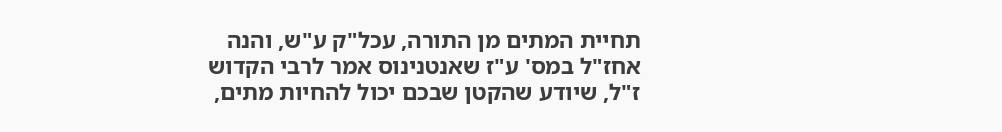תחיית המתים מן התורה, עכל"ק ע"ש, והנה אחז"ל במס' ע"ז שאנטנינוס אמר לרבי הקדוש ז"ל, שיודע שהקטן שבכם יכול להחיות מתים,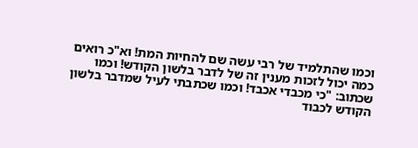וכמו שהתלמיד של רבי עשה שם להחיות המת! וא"כ רואים כמה יכול לזכות מענין זה של לדבר בלשון הקודש! וכמו שכתוב: "כי מכבדי אכבד! וכמו שכתבתי לעיל שמדבר בלשון הקודש לכבוד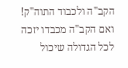הקב"ה ולכבוד התוה"ק! ואם הקב"ה מכבדו יזכה לכל הגדולה שיכול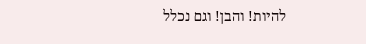להיות! והבן! וגם נכלל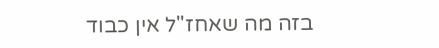בזה מה שאחז"ל אין כבוד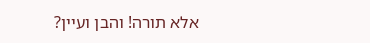אלא תורה! והבן ועיין?